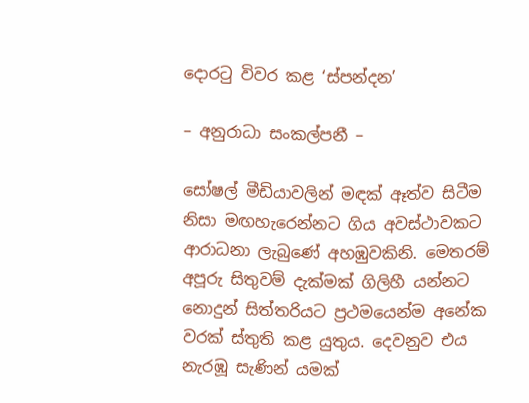දොරටු විවර කළ ‘ස්පන්දන’

– අනුරාධා සංකල්පනී –

සෝෂල් මීඩියාවලින් මඳක් ඈත්ව සිටීම නිසා මඟහැරෙන්නට ගිය අවස්ථාවකට ආරාධනා ලැබුණේ අහඹුවකිනි. මෙතරම් අපූරු සිතුවම් දැක්මක් ගිලිහී යන්නට නොදුන් සිත්තරියට ප්‍රථමයෙන්ම අනේක වරක් ස්තුති කළ යුතුය. දෙවනුව එය නැරඹූ සැණින් යමක්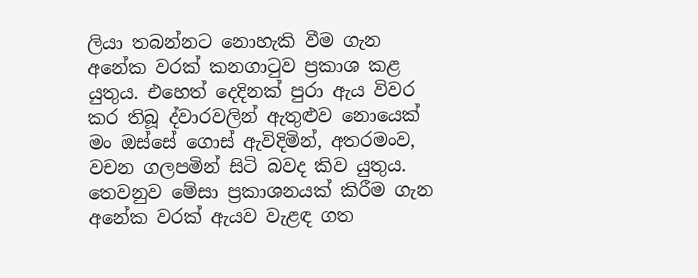ලියා තබන්නට නොහැකි වීම ගැන අනේක වරක් කනගාටුව ප්‍රකාශ කළ යුතුය. එහෙත් දෙදිනක් පුරා ඇය විවර කර තිබූ ද්වාරවලින් ඇතුළුව නොයෙක් මං ඔස්සේ ගොස් ඇවිදිමින්, අතරමංව, වචන ගලපමින් සිටි බවද කිව යුතුය. තෙවනුව මේසා ප්‍රකාශනයක් කිරීම ගැන අනේක වරක් ඇයව වැළඳ ගත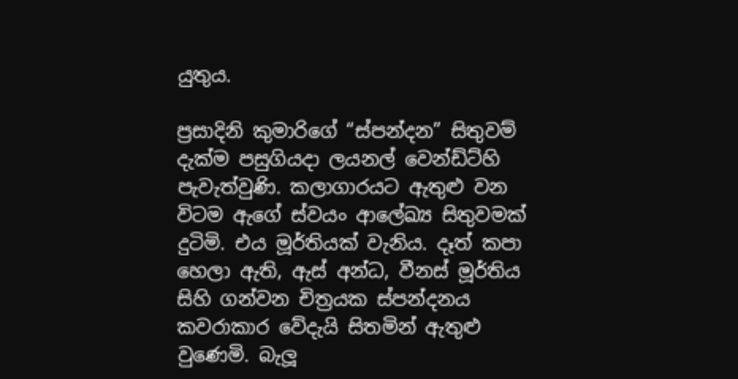යුතුය.

ප්‍රසාදිනි කුමාරිගේ “ස්පන්දන” සිතුවම් දැක්ම පසුගියදා ලයනල් වෙන්ඩ්ට්හි පැවැත්වුණි. කලාගාරයට ඇතුළු වන විටම ඇගේ ස්වයං ආලේඛ්‍ය සිතුවමක් දුටිමි. එය මූර්තියක් වැනිය. දෑත් කපා හෙලා ඇති, ඇස් අන්ධ, වීනස් මූර්තිය සිහි ගන්වන චිත්‍රයක ස්පන්දනය කවරාකාර වේදැයි සිතමින් ඇතුළු වුණෙමි. බැලූ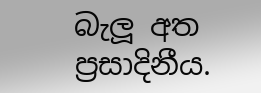බැලූ අත ප්‍රසාදිනීය.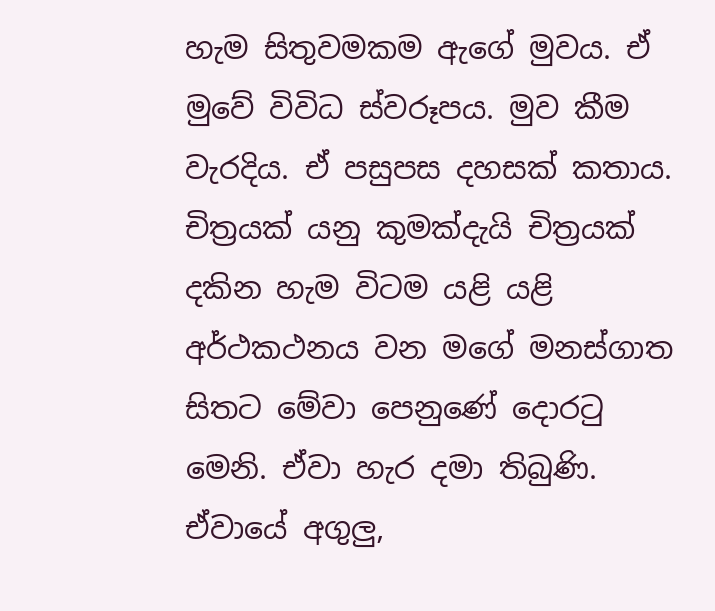හැම සිතුවමකම ඇගේ මුවය. ඒ මුවේ විවිධ ස්වරූපය. මුව කීම වැරදිය. ඒ පසුපස දහසක් කතාය. චිත්‍රයක් යනු කුමක්දැයි චිත්‍රයක් දකින හැම විටම යළි යළි අර්ථකථනය වන මගේ මනස්ගාත සිතට මේවා පෙනුණේ දොරටු මෙනි. ඒවා හැර දමා තිබුණි. ඒවායේ අගුලු,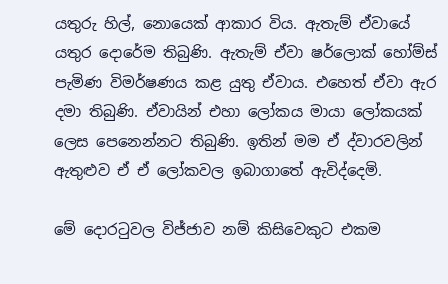යතුරු හිල්, නොයෙක් ආකාර විය. ඇතැම් ඒවායේ යතුර දොරේම තිබුණි. ඇතැම් ඒවා ෂර්ලොක් හෝම්ස් පැමිණ විමර්ෂණය කළ යුතු ඒවාය. එහෙත් ඒවා ඇර දමා තිබුණි. ඒවායින් එහා ලෝකය මායා ලෝකයක් ලෙස පෙනෙන්නට තිබුණි. ඉතින් මම ඒ ද්වාරවලින් ඇතුළුව ඒ ඒ ලෝකවල ඉබාගාතේ ඇවිද්දෙමි.

මේ දොරටුවල විජ්ජාව නම් කිසිවෙකුට එකම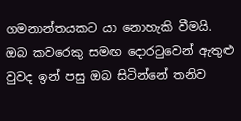ගමනාන්තයකට යා නොහැකි වීමයි. ඔබ කවරෙකු සමඟ දොරටුවෙන් ඇතුළු වුවද ඉන් පසු ඔබ සිටින්නේ තනිව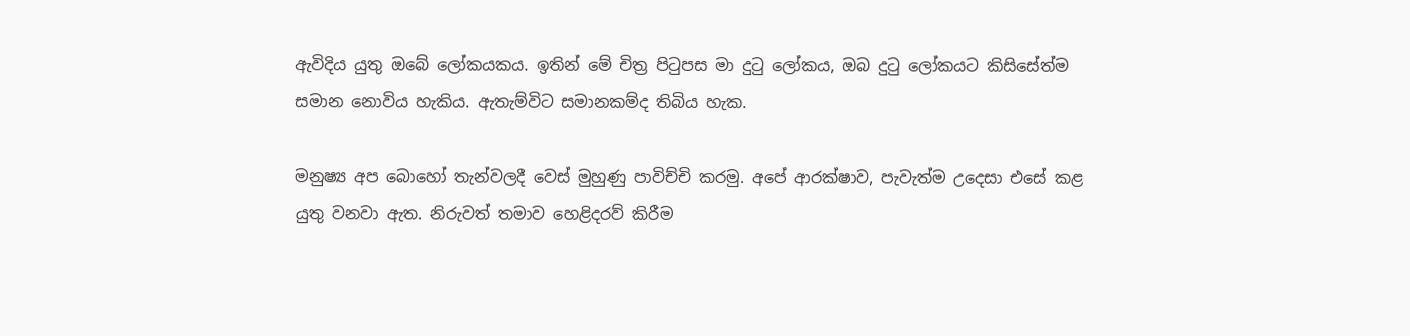ඇවිදිය යුතු ඔබේ ලෝකයකය. ඉතින් මේ චිත්‍ර පිටුපස මා දුටු ලෝකය, ඔබ දුටු ලෝකයට කිසිසේත්ම සමාන නොවිය හැකිය. ඇතැම්විට සමානකම්ද තිබිය හැක.

මනුෂ්‍ය අප බොහෝ තැන්වලදී වෙස් මුහුණු පාවිච්චි කරමු. අපේ ආරක්ෂාව, පැවැත්ම උදෙසා එසේ කළ යුතු වනවා ඇත. නිරුවත් තමාව හෙළිදරව් කිරීම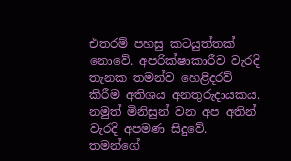එතරම් පහසු කටයුත්තක් නොවේ. අපරික්ෂාකාරීව වැරදි තැනක තමන්ව හෙළිදරව් කිරීම අතිශය අනතුරුදායකය. නමුත් මිනිසුන් වන අප අතින් වැරදි අපමණ සිදුවේ. තමන්ගේ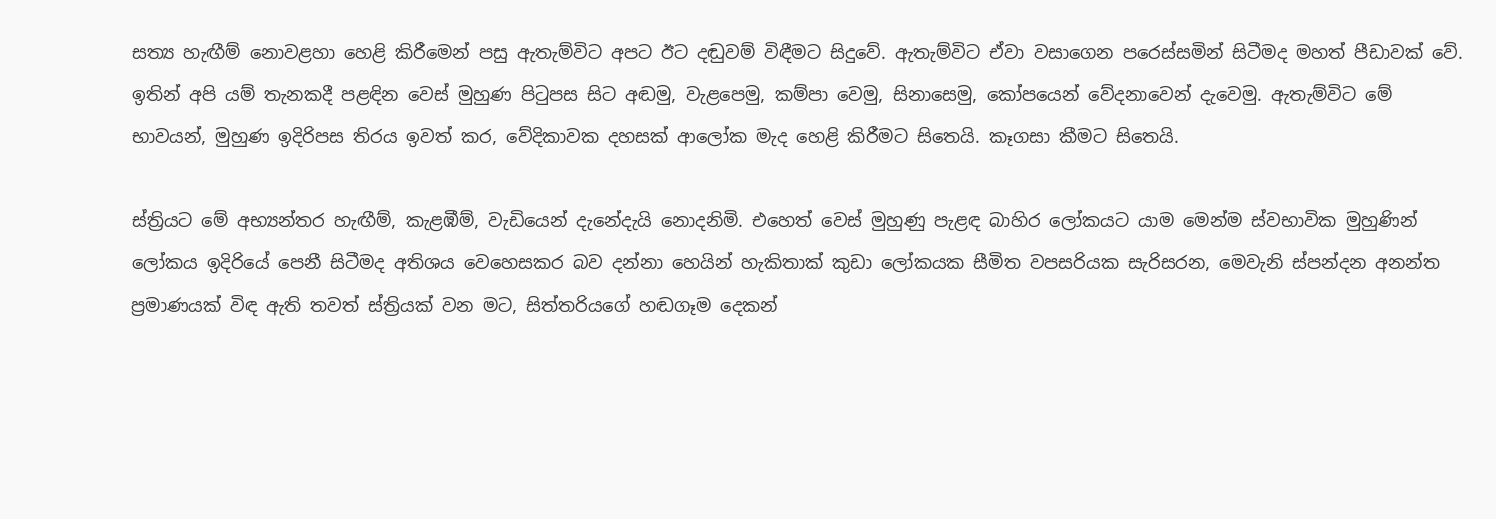සත්‍ය හැඟීම් නොවළහා හෙළි කිරීමෙන් පසු ඇතැම්විට අපට ඊට දඬුවම් විඳීමට සිදුවේ. ඇතැම්විට ඒවා වසාගෙන පරෙස්සමින් සිටීමද මහත් පීඩාවක් වේ. ඉතින් අපි යම් තැනකදී පළඳින වෙස් මුහුණ පිටුපස සිට අඬමු, වැළපෙමු, කම්පා වෙමු, සිනාසෙමු, කෝපයෙන් වේදනාවෙන් දැවෙමු. ඇතැම්විට මේ භාවයන්, මුහුණ ඉදිරිපස තිරය ඉවත් කර, වේදිකාවක දහසක් ආලෝක මැද හෙළි කිරීමට සිතෙයි. කෑගසා කීමට සිතෙයි.

ස්ත්‍රියට මේ අභ්‍යන්තර හැඟීම්, කැළඹීම්, වැඩියෙන් දැනේදැයි නොදනිමි. එහෙත් වෙස් මුහුණු පැළඳ බාහිර ලෝකයට යාම මෙන්ම ස්වභාවික මුහුණින් ලෝකය ඉදිරියේ පෙනී සිටීමද අතිශය වෙහෙසකර බව දන්නා හෙයින් හැකිතාක් කුඩා ලෝකයක සීමිත වපසරියක සැරිසරන, මෙවැනි ස්පන්දන අනන්ත ප්‍රමාණයක් විඳ ඇති තවත් ස්ත්‍රියක් වන මට, සිත්තරියගේ හඬගෑම දෙකන්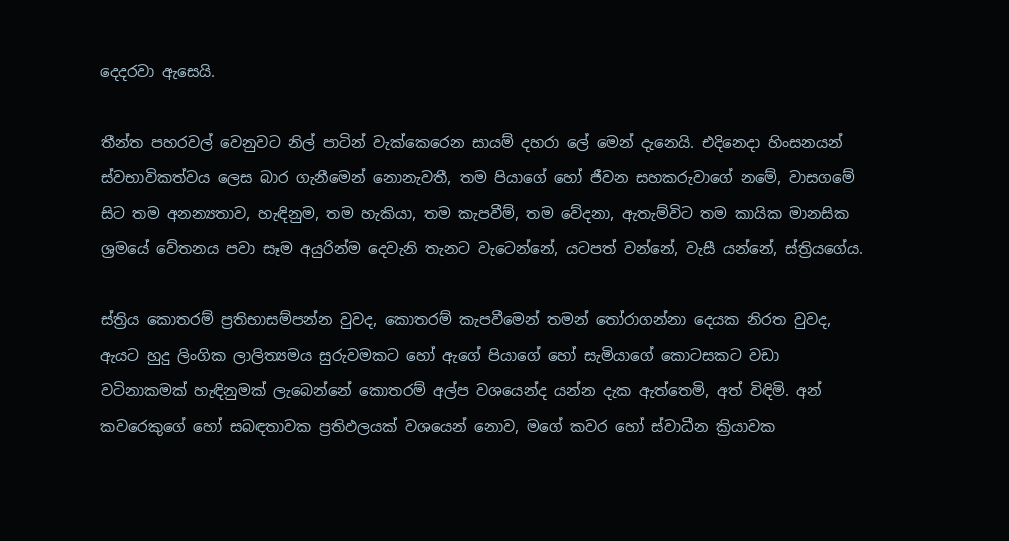දෙදරවා ඇසෙයි.

තීන්ත පහරවල් වෙනුවට නිල් පාටින් වැක්කෙරෙන සායම් දහරා ලේ මෙන් දැනෙයි. එදිනෙදා හිංසනයන් ස්වභාවිකත්වය ලෙස බාර ගැනීමෙන් නොනැවතී, තම පියාගේ හෝ ජීවන සහකරුවාගේ නමේ, වාසගමේ සිට තම අනන්‍යතාව, හැඳිනුම, තම හැකියා, තම කැපවීම්, තම වේදනා, ඇතැම්විට තම කායික මානසික ශ්‍රමයේ වේතනය පවා සෑම අයුරින්ම දෙවැනි තැනට වැටෙන්නේ, යටපත් වන්නේ, වැසී යන්නේ, ස්ත්‍රියගේය.

ස්ත්‍රිය කොතරම් ප්‍රතිභාසම්පන්න වුවද, කොතරම් කැපවීමෙන් තමන් තෝරාගන්නා දෙයක නිරත වුවද, ඇයට හුදු ලිංගික ලාලිත්‍යමය සුරුවමකට හෝ ඇගේ පියාගේ හෝ සැමියාගේ කොටසකට වඩා වටිනාකමක් හැඳිනුමක් ලැබෙන්නේ කොතරම් අල්ප වශයෙන්ද යන්න දැක ඇත්තෙමි, අත් විඳිමි. අන් කවරෙකුගේ හෝ සබඳතාවක ප්‍රතිඵලයක් වශයෙන් නොව, මගේ කවර හෝ ස්වාධීන ක්‍රියාවක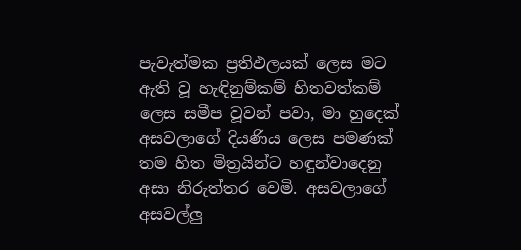පැවැත්මක ප්‍රතිඵලයක් ලෙස මට ඇති වූ හැඳිනුම්කම් හිතවත්කම් ලෙස සමීප වූවන් පවා, මා හුදෙක් අසවලාගේ දියණිය ලෙස පමණක් තම හිත මිත්‍රයින්ට හඳුන්වාදෙනු අසා නිරුත්තර වෙමි. අසවලාගේ අසවල්ලු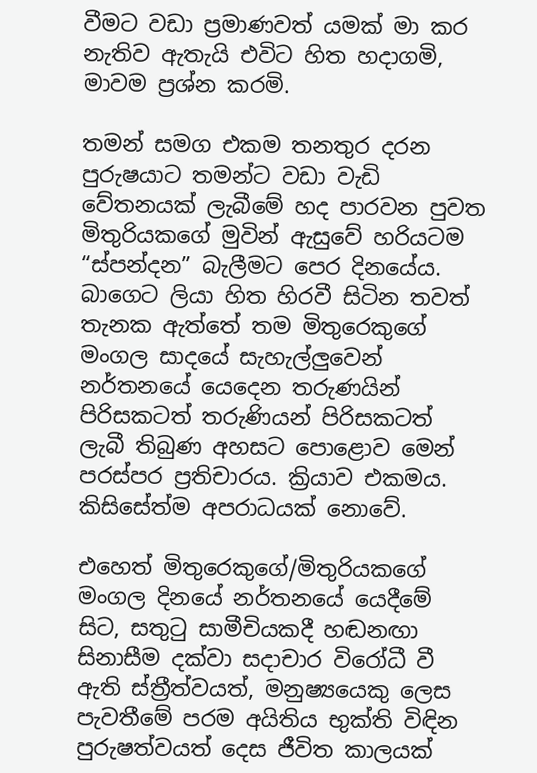වීමට වඩා ප්‍රමාණවත් යමක් මා ක‍ර නැතිව ඇතැයි එවිට හිත හදාගමි, මාවම ප්‍රශ්න කරමි.

තමන් සමග එකම තනතුර දරන පුරුෂයාට තමන්ට වඩා වැඩි වේතනයක් ලැබීමේ හද පාරවන පුවත මිතුරියකගේ මුවින් ඇසුවේ හරියටම “ස්පන්දන” බැලීමට පෙර දිනයේය. බාගෙට ලියා හිත හිරවී සිටින තවත් තැනක ඇත්තේ තම මිතුරෙකුගේ මංගල සාදයේ සැහැල්ලුවෙන් නර්තනයේ යෙදෙන තරුණයින් පිරිසකටත් තරුණියන් පිරිසකටත් ලැබී තිබුණ අහසට පොළොව මෙන් පරස්පර ප්‍රතිචාරය. ක්‍රියාව එකමය. කිසිසේත්ම අපරාධයක් නොවේ.

එහෙත් මිතුරෙකුගේ/මිතුරියකගේ මංගල දිනයේ නර්තනයේ යෙදීමේ සිට, සතුටු සාමීචියකදී හඬනඟා සිනාසීම දක්වා සදාචාර විරෝධී වී ඇති ස්ත්‍රීත්වයත්, මනුෂ්‍යයෙකු ලෙස පැවතීමේ පරම අයිතිය භුක්ති විඳින පුරුෂත්වයත් දෙස ජීවිත කාලයක්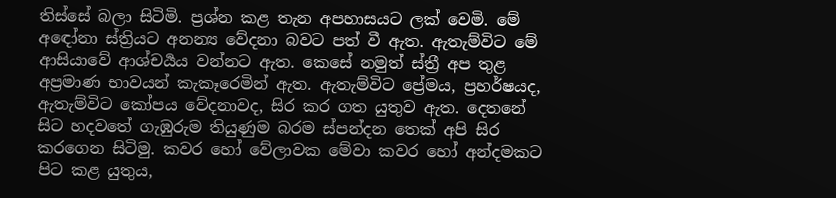තිස්සේ බලා සිටිමි. ප්‍රශ්න කළ තැන අපහාසයට ලක් වෙමි. මේ අඳෝනා ස්ත්‍රියට අනන්‍ය වේදනා බවට පත් වී ඇත. ඇතැම්විට මේ ආසියාවේ ආශ්චර්‍යය වන්නට ඇත. කෙසේ නමුත් ස්ත්‍රී අප තුළ අප්‍රමාණ භාවයන් කැකෑරෙමින් ඇත. ඇතැම්විට ප්‍රේමය, ප්‍රහර්ෂයද, ඇතැම්විට කෝපය වේදනාවද, සිර කර ගත යුතුව ඇත. දෙතනේ සිට හදවතේ ගැඹුරුම තියුණුම බරම ස්පන්දන තෙක් අපි සිර කරගෙන සිටිමු. කවර හෝ වේලාවක මේවා කවර හෝ අන්දමකට පිට කළ යුතුය,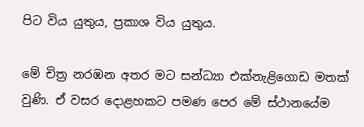පිට විය යුතුය, ප්‍රකාශ විය යුතුය.

මේ චිත්‍ර නරඹන අතර මට සන්ධ්‍යා එක්නැළිගොඩ මතක් වුණි. ඒ වසර දොළහකට පමණ පෙර මේ ස්ථානයේම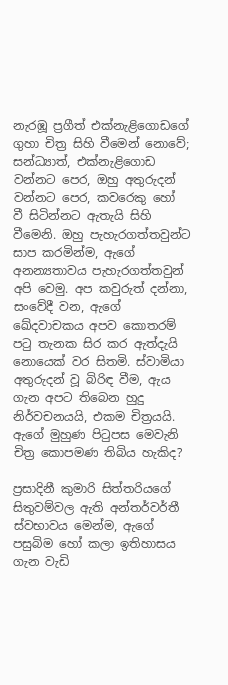නැරඹූ ප්‍රගීත් එක්නැළිගොඩගේ ගුහා චිත්‍ර සිහි වීමෙන් නොවේ; සන්ධ්‍යාත්, එක්නැළිගොඩ වන්නට පෙර, ඔහු අතුරුදන් වන්නට පෙර, කවරෙකු හෝ වී සිටින්නට ඇතැයි සිහි වීමෙනි. ඔහු පැහැරගත්තවුන්ට සාප කරමින්ම, ඇගේ අනන්‍යතාවය පැහැරගත්තවුන් අපි වෙමු. අප කවුරුත් දන්නා, සංවේදී වන, ඇගේ ඛේදවාචකය අපව කොතරම් පටු තැනක සිර කර ඇත්දැයි නොයෙක් වර සිතමි. ස්වාමියා අතුරුදන් වූ බිරිඳ වීම, ඇය ගැන අපට තිබෙන හුදු නිර්වචනයයි, එකම චිත්‍රයයි. ඇගේ මුහුණ පිටුපස මෙවැනි චිත්‍ර කොපමණ තිබිය හැකිද?

ප්‍රසාදිනී කුමාරි සිත්තරියගේ සිතුවම්වල ඇති අන්තර්වර්තී ස්වභාවය මෙන්ම, ඇගේ පසුබිම හෝ කලා ඉතිහාසය ගැන වැඩි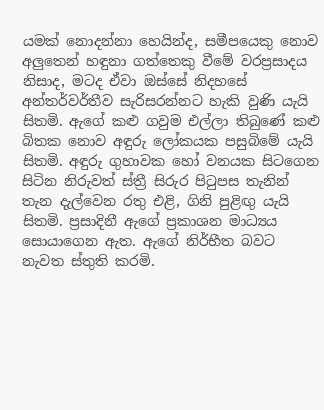යමක් නොදන්නා හෙයින්ද, සමීපයෙකු නොව අලුතෙන් හඳුනා ගත්තෙකු වීමේ වරප්‍රසාදය නිසාද, මටද ඒවා ඔස්සේ නිදහසේ අන්තර්වර්තීව සැරිසරන්නට හැකි වුණි යැයි සිතමි. ඇගේ කළු ගවුම එල්ලා තිබුණේ කළු බිතක නොව අඳුරු ලෝකයක පසුබිමේ යැයි සිතමි. අඳුරු ගුහාවක හෝ වනයක සිටගෙන සිටින නිරුවත් ස්ත්‍රී සිරුර පිටුපස තැනින් තැන දැල්වෙන රතු එළි, ගිනි පුළිඟු යැයි සිතමි. ප්‍රසාදිනී ඇගේ ප්‍රකාශන මාධ්‍යය සොයාගෙන ඇත. ඇගේ නිර්භීත බවට නැවත ස්තුති කරමි.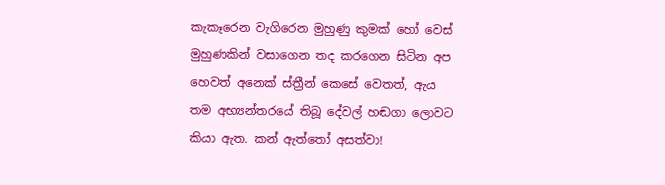කැකෑරෙන වැගිරෙන මුහුණු කුමක් හෝ වෙස් මුහුණකින් වසාගෙන තද කරගෙන සිටින අප හෙවත් අනෙක් ස්ත්‍රීන් කෙසේ වෙතත්, ඇය තම අභ්‍යන්තරයේ තිබූ දේවල් හඬගා ලොවට කියා ඇත. කන් ඇත්තෝ අසත්වා!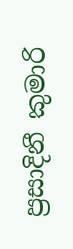ප්‍රසාදිනී කුමාරි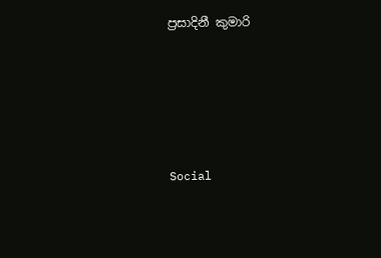ප්‍රසාදිනී කුමාරි





Social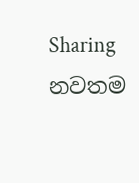Sharing
නවතම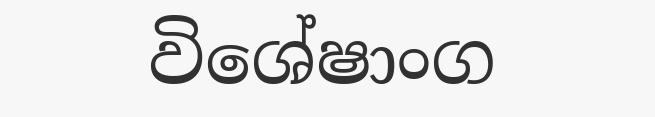විශේෂාංග